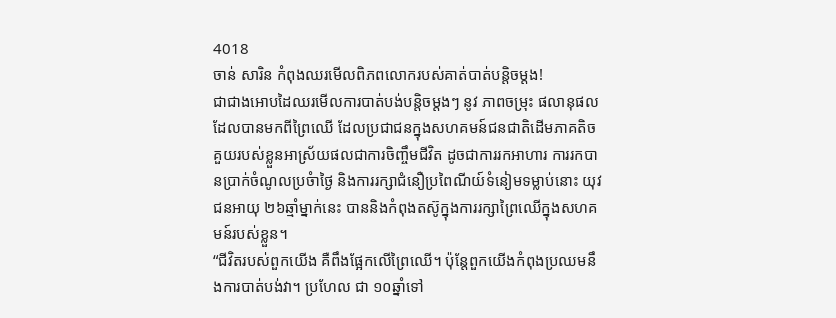4018
ចាន់ សារិន កំពុងឈរមើលពិភពលោករបស់គាត់បាត់បន្តិចម្តង!
ជាជាងអោបដៃឈរមើលការបាត់បង់បន្តិចម្តងៗ នូវ ភាពចម្រុះ ផលានុផលដែលបានមកពីព្រៃឈើ ដែលប្រជាជនក្នុងសហគមន៍ជនជាតិដើមភាគតិចគួយរបស់ខ្លួនអាស្រ័យផលជាការចិញ្ចឹមជីវិត ដូចជាការរកអាហារ ការរកបានប្រាក់ចំណូលប្រចំាថ្ងៃ និងការរក្សាជំនឿប្រពៃណីយ៍ទំនៀមទម្លាប់នោះ យុវជនអាយុ ២៦ឆ្មាំម្នាក់នេះ បាននិងកំពុងតស៊ូក្នុងការរក្សាព្រៃឈើក្នុងសហគមន៍របស់ខ្លួន។
“ជីវិតរបស់ពួកយើង គឺពឹងផ្អែកលើព្រៃឈើ។ ប៉ុន្តែពួកយើងកំពុងប្រឈមនឹងការបាត់បង់វា។ ប្រហែល ជា ១០ឆ្នាំទៅ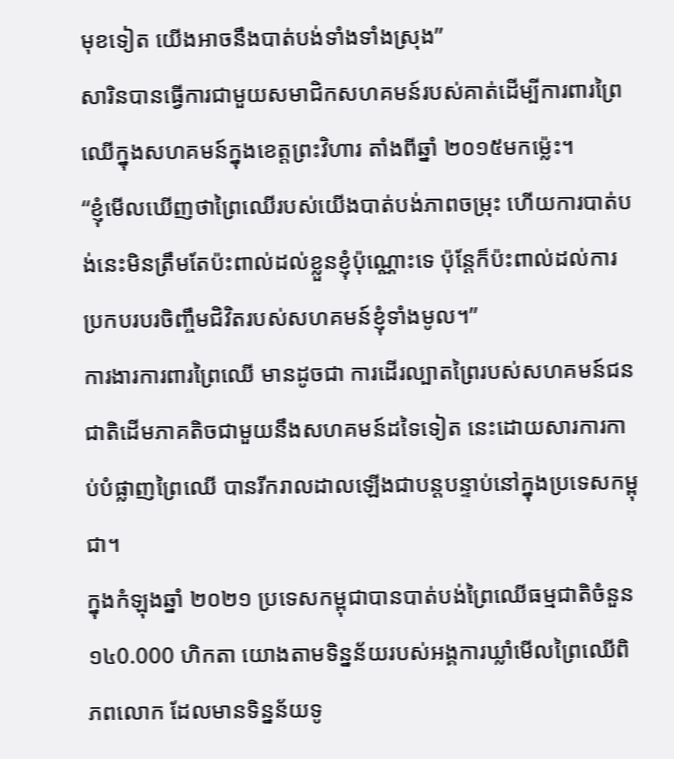មុខទៀត យើងអាចនឹងបាត់បង់ទាំងទាំងស្រុង”
សារិនបានធ្វើការជាមួយសមាជិកសហគមន៍របស់គាត់ដើម្បីការពារព្រៃឈើក្នុងសហគមន៍ក្នុងខេត្តព្រះវិហារ តាំងពីឆ្នាំ ២០១៥មកម៉្លេះ។
“ខ្ញុំមើលឃើញថាព្រៃឈើរបស់យើងបាត់បង់ភាពចម្រុះ ហើយការបាត់បង់នេះមិនត្រឹមតែប៉ះពាល់ដល់ខ្លួនខ្ញុំប៉ុណ្ណោះទេ ប៉ុន្តែក៏ប៉ះពាល់ដល់ការប្រកបរបរចិញ្ចឹមជិវិតរបស់សហគមន៍ខ្ញុំទាំងមូល។”
ការងារការពារព្រៃឈើ មានដូចជា ការដើរល្បាតព្រៃរបស់សហគមន៍ជនជាតិដើមភាគតិចជាមួយនឹងសហគមន៍ដទៃទៀត នេះដោយសារការកាប់បំផ្លាញព្រៃឈើ បានរីករាលដាលឡើងជាបន្តបន្ទាប់នៅក្នុងប្រទេសកម្ពុជា។
ក្នុងកំឡុងឆ្នាំ ២០២១ ប្រទេសកម្ពុជាបានបាត់បង់ព្រៃឈើធម្មជាតិចំនួន ១៤0.000 ហិកតា យោងតាមទិន្នន័យរបស់អង្គការឃ្លាំមើលព្រៃឈើពិភពលោក ដែលមានទិន្នន័យទូ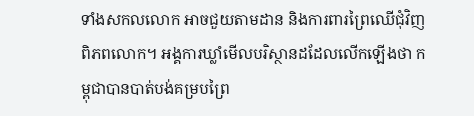ទាំងសកលលោក អាចជួយតាមដាន និងការពារព្រៃឈើជុំវិញពិភពលោក។ អង្គការឃ្លាំមើលបរិស្ថានដដែលលើកឡើងថា កម្ពុជាបានបាត់បង់គម្របព្រៃ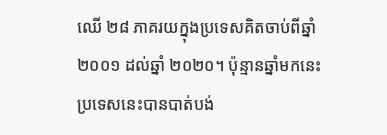ឈើ ២៨ ភាគរយក្នុងប្រទេសគិតចាប់ពីឆ្នាំ ២០០១ ដល់ឆ្នាំ ២០២០។ ប៉ុន្មានឆ្នាំមកនេះ ប្រទេសនេះបានបាត់បង់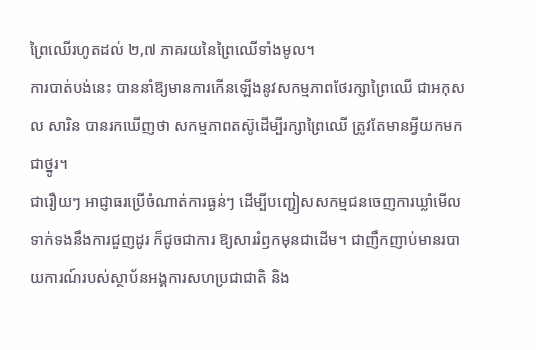ព្រៃឈើរហូតដល់ ២,៧ ភាគរយនៃព្រៃឈើទាំងមូល។
ការបាត់បង់នេះ បាននាំឱ្យមានការកើនឡើងនូវសកម្មភាពថែរក្សាព្រៃឈើ ជាអកុសល សារិន បានរកឃើញថា សកម្មភាពតស៊ូដើម្បីរក្សាព្រៃឈើ ត្រូវតែមានអ្វីយកមកជាថ្នូរ។
ជារឿយៗ អាជ្ញាធរប្រើចំណាត់ការធ្ងន់ៗ ដើម្បីបញ្ជៀសសកម្មជនចេញការឃ្លាំមើលទាក់ទងនឹងការជួញដូរ ក៏ជូចជាការ ឱ្យសាររំឭកមុនជាដើម។ ជាញឹកញាប់មានរបាយការណ៍របស់ស្ថាប័នអង្គការសហប្រជាជាតិ និង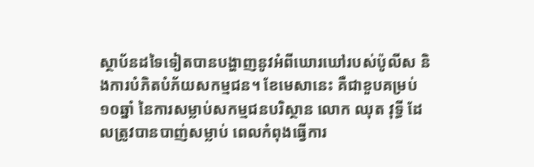ស្ថាប័នដទៃទៀតបានបង្ហាញនូវអំពីឃោរឃៅរបស់ប៉ូលីស និងការបំភិតបំភ័យសកម្មជន។ ខែមេសានេះ គឺជាខួបគម្រប់១០ឆ្នាំ នៃការសម្លាប់សកម្មជនបរិស្ថាន លោក ឈុត វុទ្ធី ដែលត្រូវបានបាញ់សម្លាប់ ពេលកំពុងធ្វើការ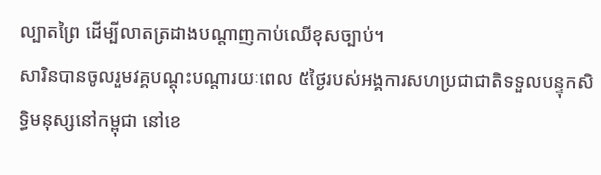ល្បាតព្រៃ ដើម្បីលាតត្រដាងបណ្តាញកាប់ឈើខុសច្បាប់។
សារិនបានចូលរួមវគ្គបណ្តុះបណ្តារយៈពេល ៥ថ្ងៃរបស់អង្គការសហប្រជាជាតិទទួលបន្ទុកសិទ្ធិមនុស្សនៅកម្ពុជា នៅខេ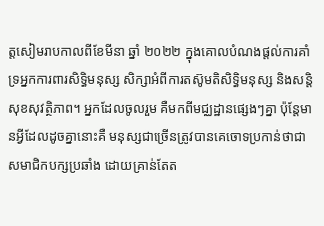ត្តសៀមរាបកាលពីខែមីនា ឆ្នាំ ២០២២ ក្នុងគោលបំណងផ្តល់ការគាំទ្រអ្នកការពារសិទ្ធិមនុស្ស សិក្សាអំពីការតស៊ូមតិសិទ្ធិមនុស្ស និងសន្តិសុខសុវត្ថិភាព។ អ្នកដែលចូលរួម គឺមកពីមជ្ឈដ្ឋានផ្សេងៗគ្នា ប៉ុន្តែមានអ្វីដែលដូចគ្នានោះគឺ មនុស្សជាច្រើនត្រូវបានគេចោទប្រកាន់ថាជាសមាជិកបក្សប្រឆាំង ដោយគ្រាន់តែត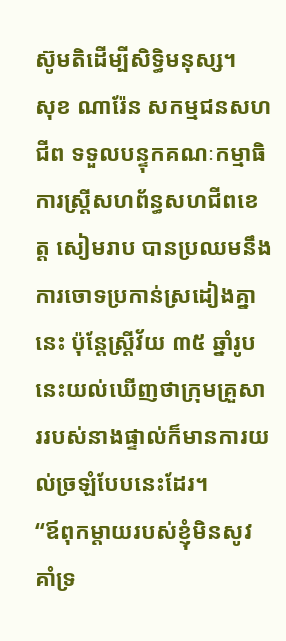ស៊ូមតិដើម្បីសិទ្ធិមនុស្ស។
សុខ ណារ៉ែន សកម្មជនសហជីព ទទួលបន្ទុកគណៈកម្មាធិការស្ត្រីសហព័ន្ធសហជីពខេត្ត សៀមរាប បានប្រឈមនឹងការចោទប្រកាន់ស្រដៀងគ្នានេះ ប៉ុន្តែស្ត្រីវ័យ ៣៥ ឆ្នាំរូបនេះយល់ឃើញថាក្រុមគ្រួសាររបស់នាងផ្ទាល់ក៏មានការយល់ច្រឡំបែបនេះដែរ។
“ឪពុកម្តាយរបស់ខ្ញុំមិនសូវគាំទ្រ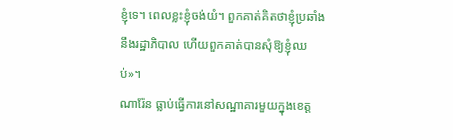ខ្ញុំទេ។ ពេលខ្លះខ្ញុំចង់យំ។ ពួកគាត់គិតថាខ្ញុំប្រឆាំងនឹងរដ្ឋាភិបាល ហើយពួកគាត់បានសុំឱ្យខ្ញុំឈប់»។
ណារ៉ែន ធ្លាប់ធ្វើការនៅសណ្ឋាគារមួយក្នុងខេត្ត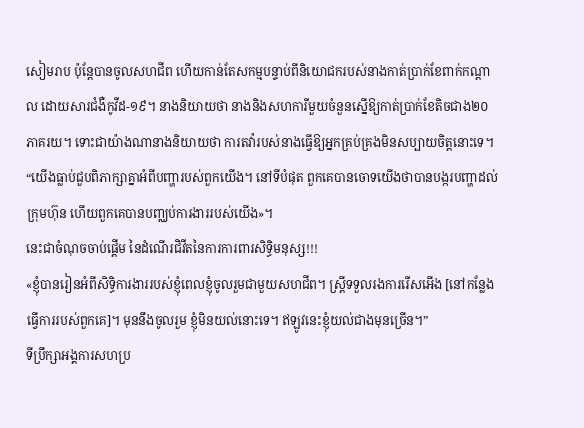សៀមរាប ប៉ុន្តែបានចូលសហជីព ហើយកាន់តែសកម្មបន្ទាប់ពីនិយោជករបស់នាងកាត់ប្រាក់ខែពាក់កណ្តាល ដោយសារជំងឺកូវីដ-១៩។ នាងនិយាយថា នាងនិងសហការីមួយចំនួនស្នើឱ្យកាត់ប្រាក់ខែតិចជាង២០ភាគរយ។ ទោះជាយ៉ាងណានាងនិយាយថា ការតវ៉ារបស់នាងធ្វើឱ្យអ្នកគ្រប់គ្រងមិនសប្បាយចិត្តនោះទេ។
“យើងធ្លាប់ជួបពិភាក្សាគ្នាអំពីបញ្ហារបស់ពួកយើង។ នៅទីបំផុត ពួកគេបានចោទយើងថាបានបង្ករបញ្ហាដល់ក្រុមហ៊ុន ហើយពួកគេបានបញ្ឈប់ការងាររបស់យើង»។
នេះជាចំណុចចាប់ផ្តើម នៃដំណើរជិវីតនៃការការពារសិទ្ធិមនុស្ស!!!
«ខ្ញុំបានរៀនអំពីសិទ្ធិការងាររបស់ខ្ញុំពេលខ្ញុំចូលរួមជាមួយសហជីព។ ស្ត្រីទទួលរងការរើសអើង [នៅកន្លែងធ្វើការរបស់ពួកគេ]។ មុននឹងចូលរួម ខ្ញុំមិនយល់នោះទេ។ ឥឡូវនេះខ្ញុំយល់ជាងមុនច្រើន។”
ទីប្រឹក្សាអង្គការសហប្រ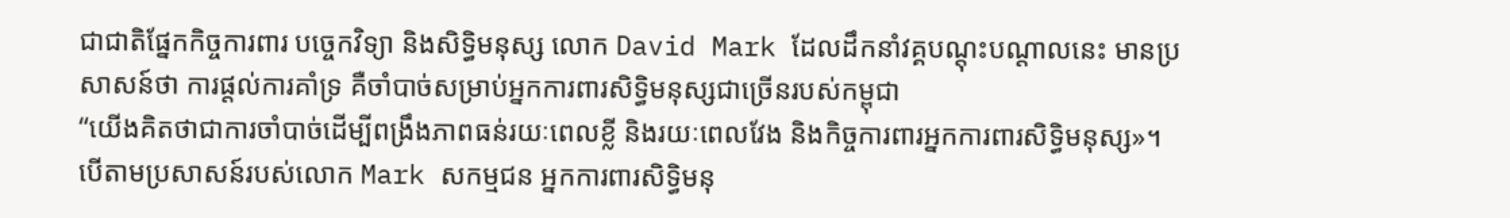ជាជាតិផ្នែកកិច្ចការពារ បច្ចេកវិទ្យា និងសិទ្ធិមនុស្ស លោក David Mark ដែលដឹកនាំវគ្គបណ្តុះបណ្តាលនេះ មានប្រសាសន៍ថា ការផ្តល់ការគាំទ្រ គឺចាំបាច់សម្រាប់អ្នកការពារសិទ្ធិមនុស្សជាច្រើនរបស់កម្ពុជា
“យើងគិតថាជាការចាំបាច់ដើម្បីពង្រឹងភាពធន់រយៈពេលខ្លី និងរយៈពេលវែង និងកិច្ចការពារអ្នកការពារសិទ្ធិមនុស្ស»។
បើតាមប្រសាសន៍របស់លោក Mark សកម្មជន អ្នកការពារសិទ្ធិមនុ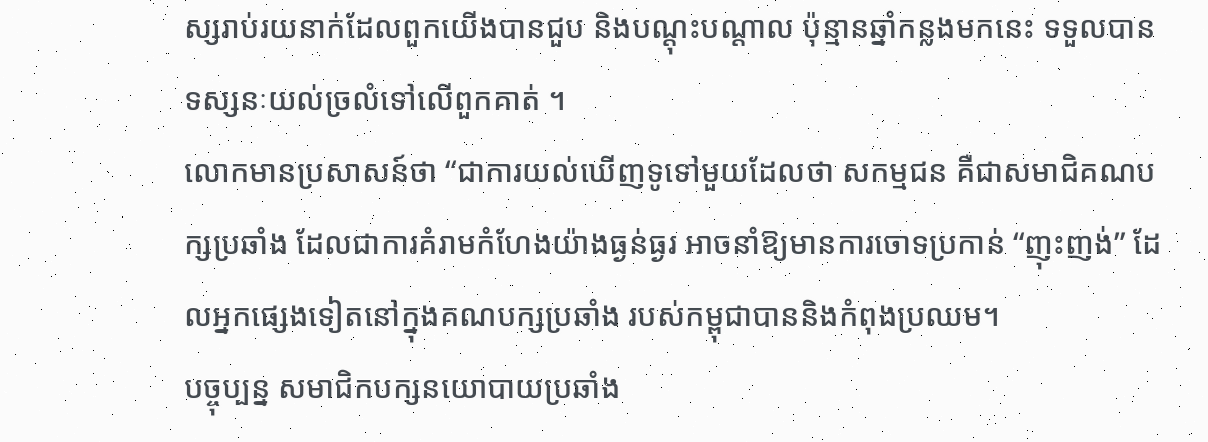ស្សរាប់រយនាក់ដែលពួកយើងបានជួប និងបណ្តុះបណ្តាល ប៉ុន្មានឆ្នាំកន្លងមកនេះ ទទួលបានទស្សនៈយល់ច្រលំទៅលើពួកគាត់ ។
លោកមានប្រសាសន៍ថា “ជាការយល់ឃើញទូទៅមួយដែលថា សកម្មជន គឺជាសមាជិគណបក្សប្រឆាំង ដែលជាការគំរាមកំហែងយ៉ាងធ្ងន់ធ្ងរ អាចនាំឱ្យមានការចោទប្រកាន់ “ញុះញង់” ដែលអ្នកផ្សេងទៀតនៅក្នុងគណបក្សប្រឆាំង របស់កម្ពុជាបាននិងកំពុងប្រឈម។
បច្ចុប្បន្ន សមាជិកបក្សនយោបាយប្រឆាំង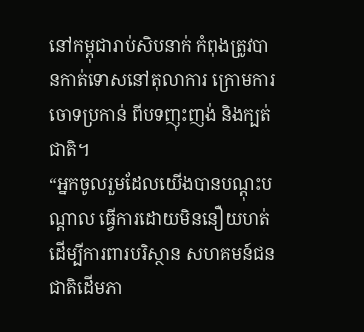នៅកម្ពុជារាប់សិបនាក់ កំពុងត្រូវបានកាត់ទោសនៅតុលាការ ក្រោមការចោទប្រកាន់ ពីបទញុះញង់ និងក្បត់ជាតិ។
“អ្នកចូលរួមដែលយើងបានបណ្តុះបណ្តាល ធ្វើការដោយមិននឿយហត់ដើម្បីការពារបរិស្ថាន សហគមន៍ជនជាតិដើមភា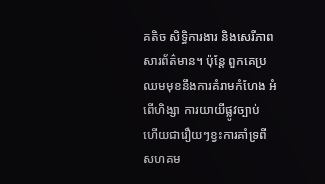គតិច សិទ្ធិការងារ និងសេរីភាពសារព័ត៌មាន។ ប៉ុន្តែ ពួកគេប្រឈមមុខនឹងការគំរាមកំហែង អំពើហិង្សា ការយាយីផ្លូវច្បាប់ ហើយជារឿយៗខ្វះការគាំទ្រពីសហគម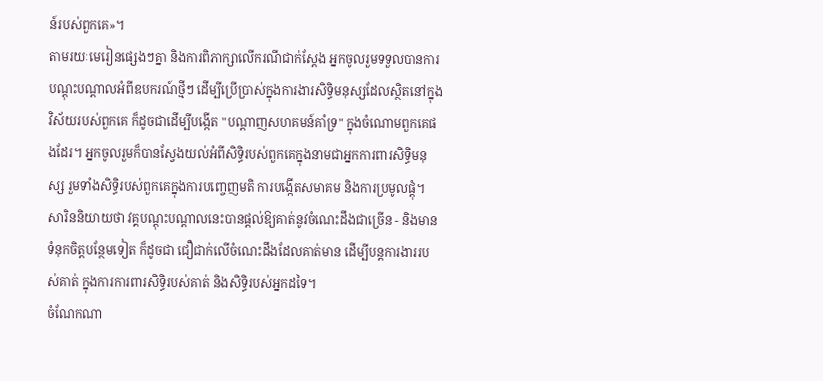ន៍របស់ពួកគេ»។
តាមរយៈមេរៀនផ្សេងៗគ្នា និងការពិភាក្សាលើករណីជាក់ស្តែង អ្នកចូលរួមទទួលបានការបណ្តុះបណ្តាលអំពីឧបករណ៍ថ្មីៗ ដើម្បីប្រើប្រាស់ក្នុងការងារសិទ្ធិមនុស្សដែលស្ថិតនៅក្នុងវិស័យរបស់ពួកគេ ក៏ដូចជាដើម្បីបង្កើត "បណ្តាញសហគមន៍គាំទ្រ" ក្នុងចំណោមពួកគេផងដែរ។ អ្នកចូលរួមក៏បានស្វែងយល់អំពីសិទ្ធិរបស់ពួកគេក្នុងនាមជាអ្នកការពារសិទ្ធិមនុស្ស រួមទាំងសិទ្ធិរបស់ពួកគេក្នុងការបញ្ចេញមតិ ការបង្កើតសមាគម និងការប្រមូលផ្តុំ។
សារិននិយាយថា វគ្គបណ្តុះបណ្តាលនេះបានផ្តល់ឱ្យគាត់នូវចំណេះដឹងជាច្រើន - និងមានទំនុកចិត្តបន្ថែមទៀត ក៏ដូចជា ជឿជាក់លើចំណេះដឹងដែលគាត់មាន ដើម្បីបន្តការងាររបស់គាត់ ក្នុងការការពារសិទ្ធិរបស់គាត់ និងសិទ្ធិរបស់អ្នកដទៃ។
ចំណែកណា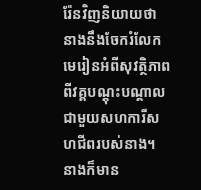រ៉ែនវិញនិយាយថា នាងនឹងចែករំលែកមេរៀនអំពីសុវត្ថិភាពពីវគ្គបណ្តុះបណ្តាលជាមួយសហការីសហជីពរបស់នាង។ នាងក៏មាន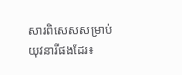សារពិសេសសម្រាប់យុវនារីផងដែរ៖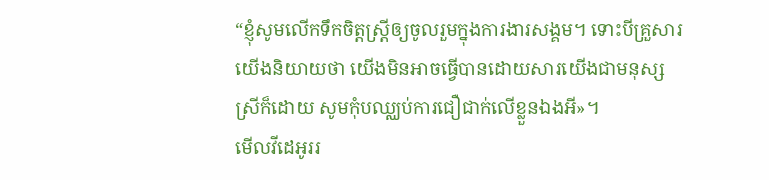“ខ្ញុំសូមលើកទឹកចិត្តស្ត្រីឲ្យចូលរួមក្នុងការងារសង្គម។ ទោះបីគ្រួសារយើងនិយាយថា យើងមិនអាចធ្វើបានដោយសារយើងជាមនុស្សស្រីក៏ដោយ សូមកុំបឈ្ឈប់ការជឿជាក់លើខ្លួនឯងអី»។
មើលវីដេអូររ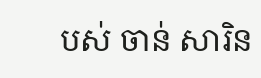បស់ ចាន់ សារិន